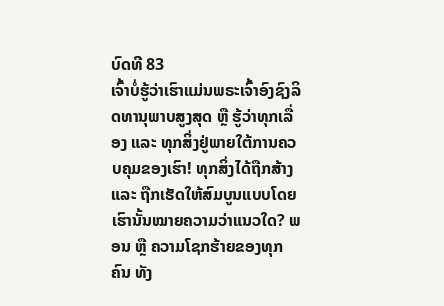ບົດທີ 83
ເຈົ້າບໍ່ຮູ້ວ່າເຮົາແມ່ນພຣະເຈົ້າອົງຊົງລິດທານຸພາບສູງສຸດ ຫຼື ຮູ້ວ່າທຸກເລື່ອງ ແລະ ທຸກສິ່ງຢູ່ພາຍໃຕ້ການຄວບຄຸມຂອງເຮົາ! ທຸກສິ່ງໄດ້ຖືກສ້າງ ແລະ ຖືກເຮັດໃຫ້ສົມບູນແບບໂດຍເຮົານັ້ນໝາຍຄວາມວ່າແນວໃດ? ພອນ ຫຼື ຄວາມໂຊກຮ້າຍຂອງທຸກຄົນ ທັງ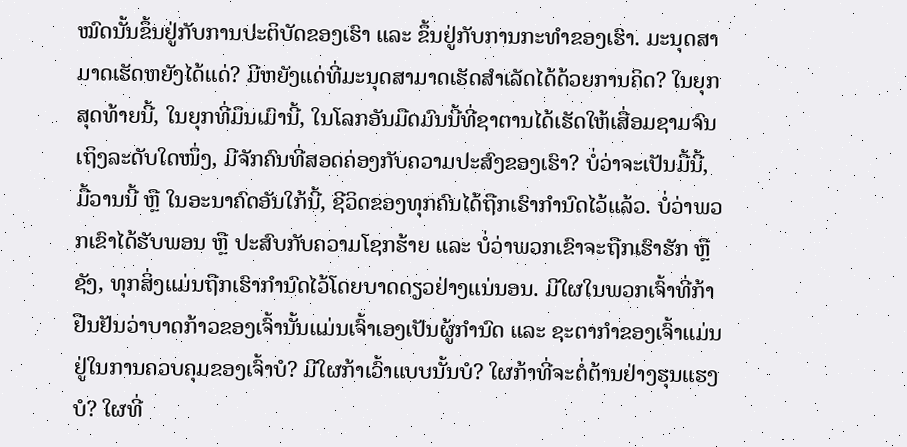ໝົດນັ້ນຂຶ້ນຢູ່ກັບການປະຕິບັດຂອງເຮົາ ແລະ ຂຶ້ນຢູ່ກັບການກະທຳຂອງເຮົາ. ມະນຸດສາມາດເຮັດຫຍັງໄດ້ແດ່? ມີຫຍັງແດ່ທີ່ມະນຸດສາມາດເຮັດສຳເລັດໄດ້ດ້ວຍການຄິດ? ໃນຍຸກສຸດທ້າຍນີ້, ໃນຍຸກທີ່ມຶນເມົານີ້, ໃນໂລກອັນມືດມົນນີ້ທີ່ຊາຕານໄດ້ເຮັດໃຫ້ເສື່ອມຊາມຈົນເຖິງລະດັບໃດໜຶ່ງ, ມີຈັກຄົນທີ່ສອດຄ່ອງກັບຄວາມປະສົງຂອງເຮົາ? ບໍ່ວ່າຈະເປັນມື້ນີ້, ມື້ວານນີ້ ຫຼື ໃນອະນາຄົດອັນໃກ້ນີ້, ຊີວິດຂອງທຸກຄົນໄດ້ຖືກເຮົາກຳນົດໄວ້ແລ້ວ. ບໍ່ວ່າພວກເຂົາໄດ້ຮັບພອນ ຫຼື ປະສົບກັບຄວາມໂຊກຮ້າຍ ແລະ ບໍ່ວ່າພວກເຂົາຈະຖືກເຮົາຮັກ ຫຼື ຊັງ, ທຸກສິ່ງແມ່ນຖືກເຮົາກຳນົດໄວ້ໂດຍບາດດຽວຢ່າງແນ່ນອນ. ມີໃຜໃນພວກເຈົ້າທີ່ກ້າຢືນຢັນວ່າບາດກ້າວຂອງເຈົ້ານັ້ນແມ່ນເຈົ້າເອງເປັນຜູ້ກຳນົດ ແລະ ຊະຕາກຳຂອງເຈົ້າແມ່ນຢູ່ໃນການຄວບຄຸມຂອງເຈົ້າບໍ? ມີໃຜກ້າເວົ້າແບບນັ້ນບໍ? ໃຜກ້າທີ່ຈະຕໍ່ຕ້ານຢ່າງຮຸນແຮງບໍ? ໃຜທີ່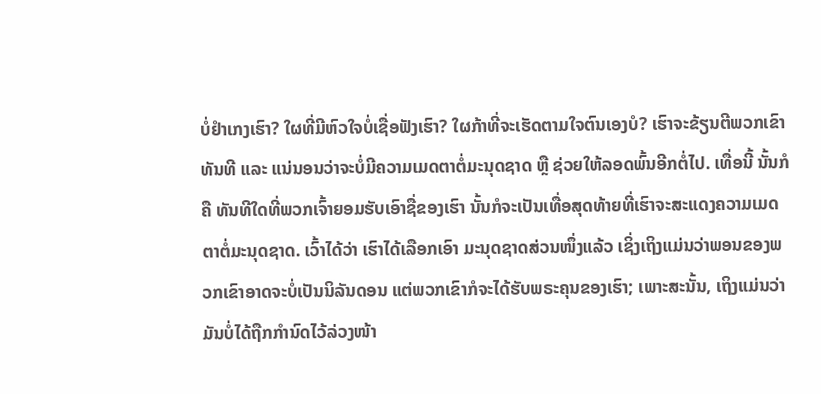ບໍ່ຢຳເກງເຮົາ? ໃຜທີ່ມີຫົວໃຈບໍ່ເຊື່ອຟັງເຮົາ? ໃຜກ້າທີ່ຈະເຮັດຕາມໃຈຕົນເອງບໍ? ເຮົາຈະຂ້ຽນຕີພວກເຂົາທັນທີ ແລະ ແນ່ນອນວ່າຈະບໍ່ມີຄວາມເມດຕາຕໍ່ມະນຸດຊາດ ຫຼື ຊ່ວຍໃຫ້ລອດພົ້ນອີກຕໍ່ໄປ. ເທື່ອນີ້ ນັ້ນກໍຄື ທັນທີໃດທີ່ພວກເຈົ້າຍອມຮັບເອົາຊື່ຂອງເຮົາ ນັ້ນກໍຈະເປັນເທື່ອສຸດທ້າຍທີ່ເຮົາຈະສະແດງຄວາມເມດຕາຕໍ່ມະນຸດຊາດ. ເວົ້າໄດ້ວ່າ ເຮົາໄດ້ເລືອກເອົາ ມະນຸດຊາດສ່ວນໜຶ່ງແລ້ວ ເຊິ່ງເຖິງແມ່ນວ່າພອນຂອງພວກເຂົາອາດຈະບໍ່ເປັນນິລັນດອນ ແຕ່ພວກເຂົາກໍຈະໄດ້ຮັບພຣະຄຸນຂອງເຮົາ; ເພາະສະນັ້ນ, ເຖິງແມ່ນວ່າມັນບໍ່ໄດ້ຖືກກຳນົດໄວ້ລ່ວງໜ້າ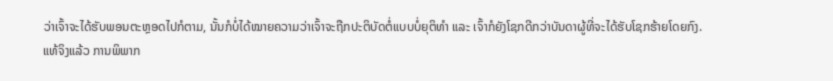ວ່າເຈົ້າຈະໄດ້ຮັບພອນຕະຫຼອດໄປກໍຕາມ, ນັ້ນກໍບໍ່ໄດ້ໝາຍຄວາມວ່າເຈົ້າຈະຖືກປະຕິບັດຕໍ່ແບບບໍ່ຍຸຕິທໍາ ແລະ ເຈົ້າກໍຍັງໂຊກດີກວ່າບັນດາຜູ້ທີ່ຈະໄດ້ຮັບໂຊກຮ້າຍໂດຍກົງ.
ແທ້ຈິງແລ້ວ ການພິພາກ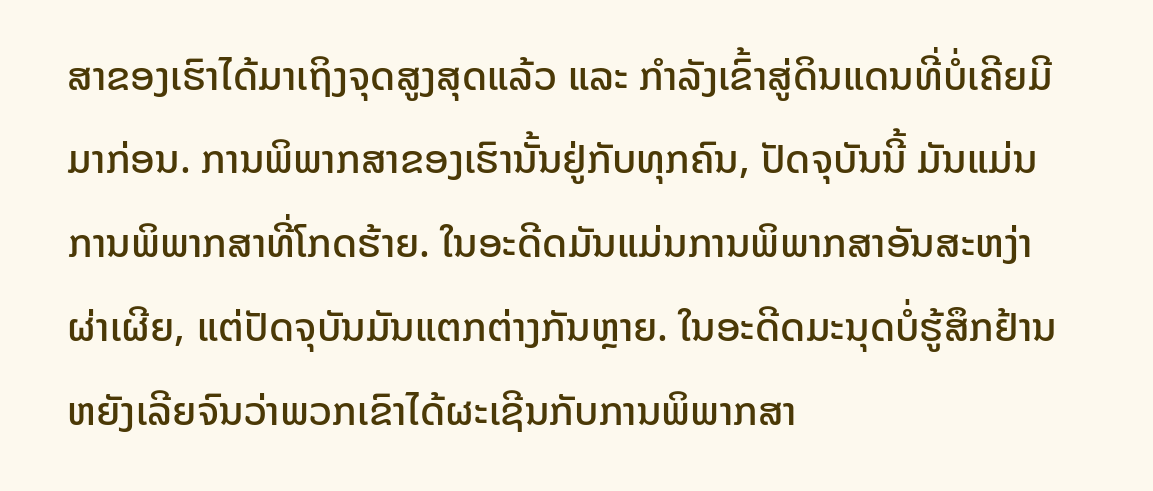ສາຂອງເຮົາໄດ້ມາເຖິງຈຸດສູງສຸດແລ້ວ ແລະ ກໍາລັງເຂົ້າສູ່ດິນແດນທີ່ບໍ່ເຄີຍມີມາກ່ອນ. ການພິພາກສາຂອງເຮົານັ້ນຢູ່ກັບທຸກຄົນ, ປັດຈຸບັນນີ້ ມັນແມ່ນການພິພາກສາທີ່ໂກດຮ້າຍ. ໃນອະດີດມັນແມ່ນການພິພາກສາອັນສະຫງ່າຜ່າເຜີຍ, ແຕ່ປັດຈຸບັນມັນແຕກຕ່າງກັນຫຼາຍ. ໃນອະດີດມະນຸດບໍ່ຮູ້ສຶກຢ້ານຫຍັງເລີຍຈົນວ່າພວກເຂົາໄດ້ຜະເຊີນກັບການພິພາກສາ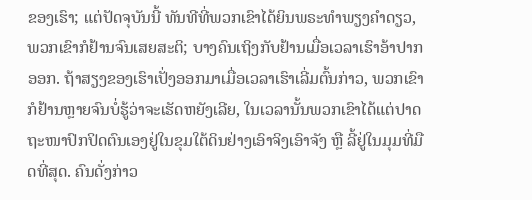ຂອງເຮົາ; ແຕ່ປັດຈຸບັນນີ້ ທັນທີທີ່ພວກເຂົາໄດ້ຍິນພຣະທໍາພຽງຄຳດຽວ, ພວກເຂົາກໍຢ້ານຈົນເສຍສະຕິ; ບາງຄົນເຖິງກັບຢ້ານເມື່ອເວລາເຮົາອ້າປາກອອກ. ຖ້າສຽງຂອງເຮົາເປັ່ງອອກມາເມື່ອເວລາເຮົາເລີ່ມຕົ້ນກ່າວ, ພວກເຂົາກໍຢ້ານຫຼາຍຈົນບໍ່ຮູ້ວ່າຈະເຮັດຫຍັງເລີຍ, ໃນເວລານັ້ນພວກເຂົາໄດ້ແຕ່ປາດຖະໜາປົກປິດຕົນເອງຢູ່ໃນຂຸມໃຕ້ດິນຢ່າງເອົາຈິງເອົາຈັງ ຫຼື ລີ້ຢູ່ໃນມຸມທີ່ມືດທີ່ສຸດ. ຄົນດັ່ງກ່າວ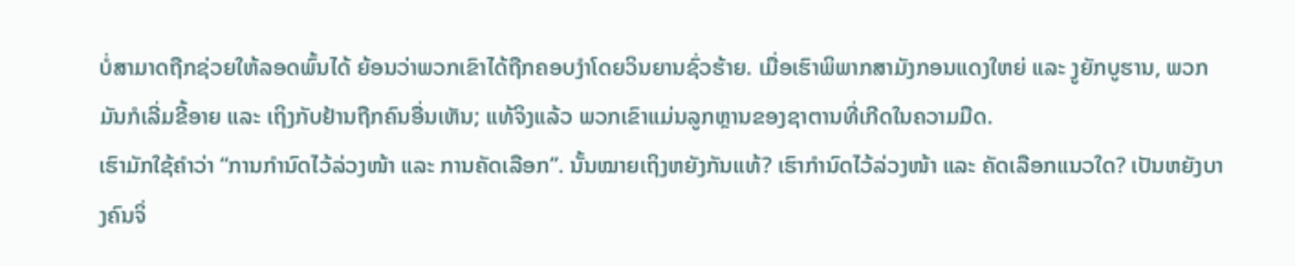ບໍ່ສາມາດຖືກຊ່ວຍໃຫ້ລອດພົ້ນໄດ້ ຍ້ອນວ່າພວກເຂົາໄດ້ຖືກຄອບງຳໂດຍວິນຍານຊົ່ວຮ້າຍ. ເມື່ອເຮົາພິພາກສາມັງກອນແດງໃຫຍ່ ແລະ ງູຍັກບູຮານ, ພວກມັນກໍເລີ່ມຂີ້ອາຍ ແລະ ເຖິງກັບຢ້ານຖືກຄົນອື່ນເຫັນ; ແທ້ຈິງແລ້ວ ພວກເຂົາແມ່ນລູກຫຼານຂອງຊາຕານທີ່ເກີດໃນຄວາມມືດ.
ເຮົາມັກໃຊ້ຄຳວ່າ “ການກຳນົດໄວ້ລ່ວງໜ້າ ແລະ ການຄັດເລືອກ”. ນັ້ນໝາຍເຖິງຫຍັງກັນແທ້? ເຮົາກຳນົດໄວ້ລ່ວງໜ້າ ແລະ ຄັດເລືອກແນວໃດ? ເປັນຫຍັງບາງຄົນຈິ່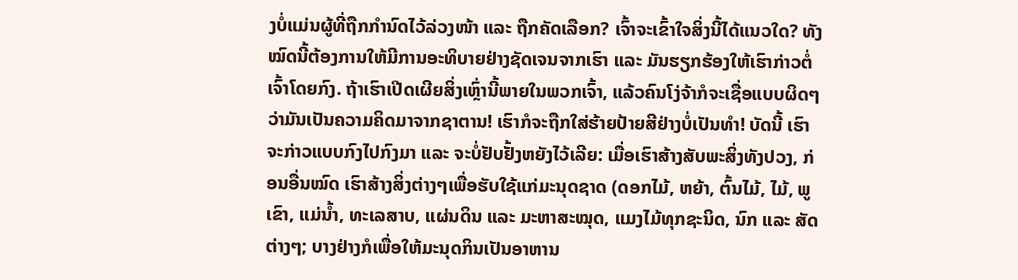ງບໍ່ແມ່ນຜູ້ທີ່ຖືກກຳນົດໄວ້ລ່ວງໜ້າ ແລະ ຖືກຄັດເລືອກ? ເຈົ້າຈະເຂົ້າໃຈສິ່ງນີ້ໄດ້ແນວໃດ? ທັງໝົດນີ້ຕ້ອງການໃຫ້ມີການອະທິບາຍຢ່າງຊັດເຈນຈາກເຮົາ ແລະ ມັນຮຽກຮ້ອງໃຫ້ເຮົາກ່າວຕໍ່ເຈົ້າໂດຍກົງ. ຖ້າເຮົາເປີດເຜີຍສິ່ງເຫຼົ່ານີ້ພາຍໃນພວກເຈົ້າ, ແລ້ວຄົນໂງ່ຈ້າກໍຈະເຊື່ອແບບຜິດໆວ່າມັນເປັນຄວາມຄິດມາຈາກຊາຕານ! ເຮົາກໍຈະຖືກໃສ່ຮ້າຍປ້າຍສີຢ່າງບໍ່ເປັນທຳ! ບັດນີ້ ເຮົາຈະກ່າວແບບກົງໄປກົງມາ ແລະ ຈະບໍ່ຢັບຢັ້ງຫຍັງໄວ້ເລີຍ: ເມື່ອເຮົາສ້າງສັບພະສິ່ງທັງປວງ, ກ່ອນອື່ນໝົດ ເຮົາສ້າງສິ່ງຕ່າງໆເພື່ອຮັບໃຊ້ແກ່ມະນຸດຊາດ (ດອກໄມ້, ຫຍ້າ, ຕົ້ນໄມ້, ໄມ້, ພູເຂົາ, ແມ່ນ້ຳ, ທະເລສາບ, ແຜ່ນດິນ ແລະ ມະຫາສະໝຸດ, ແມງໄມ້ທຸກຊະນິດ, ນົກ ແລະ ສັດຕ່າງໆ; ບາງຢ່າງກໍເພື່ອໃຫ້ມະນຸດກິນເປັນອາຫານ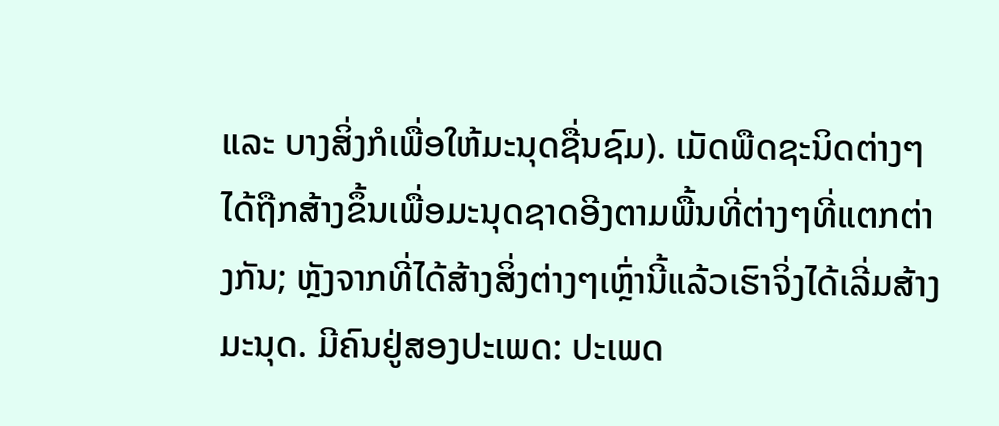ແລະ ບາງສິ່ງກໍເພື່ອໃຫ້ມະນຸດຊື່ນຊົມ). ເມັດພືດຊະນິດຕ່າງໆໄດ້ຖືກສ້າງຂຶ້ນເພື່ອມະນຸດຊາດອີງຕາມພື້ນທີ່ຕ່າງໆທີ່ແຕກຕ່າງກັນ; ຫຼັງຈາກທີ່ໄດ້ສ້າງສິ່ງຕ່າງໆເຫຼົ່ານີ້ແລ້ວເຮົາຈິ່ງໄດ້ເລີ່ມສ້າງມະນຸດ. ມີຄົນຢູ່ສອງປະເພດ: ປະເພດ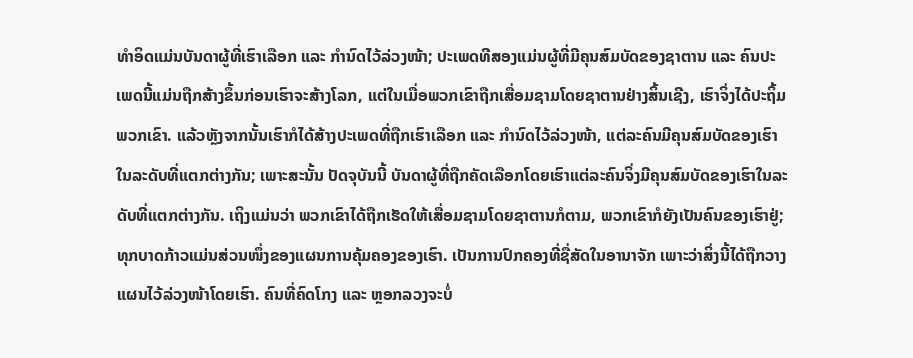ທຳອິດແມ່ນບັນດາຜູ້ທີ່ເຮົາເລືອກ ແລະ ກຳນົດໄວ້ລ່ວງໜ້າ; ປະເພດທີສອງແມ່ນຜູ້ທີ່ມີຄຸນສົມບັດຂອງຊາຕານ ແລະ ຄົນປະເພດນີ້ແມ່ນຖືກສ້າງຂຶ້ນກ່ອນເຮົາຈະສ້າງໂລກ, ແຕ່ໃນເມື່ອພວກເຂົາຖືກເສື່ອມຊາມໂດຍຊາຕານຢ່າງສິ້ນເຊີງ, ເຮົາຈິ່ງໄດ້ປະຖິ້ມພວກເຂົາ. ແລ້ວຫຼັງຈາກນັ້ນເຮົາກໍໄດ້ສ້າງປະເພດທີ່ຖືກເຮົາເລືອກ ແລະ ກຳນົດໄວ້ລ່ວງໜ້າ, ແຕ່ລະຄົນມີຄຸນສົມບັດຂອງເຮົາໃນລະດັບທີ່ແຕກຕ່າງກັນ; ເພາະສະນັ້ນ ປັດຈຸບັນນີ້ ບັນດາຜູ້ທີ່ຖືກຄັດເລືອກໂດຍເຮົາແຕ່ລະຄົນຈິ່ງມີຄຸນສົມບັດຂອງເຮົາໃນລະດັບທີ່ແຕກຕ່າງກັນ. ເຖິງແມ່ນວ່າ ພວກເຂົາໄດ້ຖືກເຮັດໃຫ້ເສື່ອມຊາມໂດຍຊາຕານກໍຕາມ, ພວກເຂົາກໍຍັງເປັນຄົນຂອງເຮົາຢູ່; ທຸກບາດກ້າວແມ່ນສ່ວນໜຶ່ງຂອງແຜນການຄຸ້ມຄອງຂອງເຮົາ. ເປັນການປົກຄອງທີ່ຊື່ສັດໃນອານາຈັກ ເພາະວ່າສິ່ງນີ້ໄດ້ຖືກວາງແຜນໄວ້ລ່ວງໜ້າໂດຍເຮົາ. ຄົນທີ່ຄົດໂກງ ແລະ ຫຼອກລວງຈະບໍ່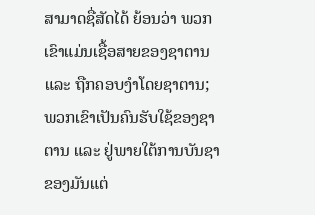ສາມາດຊື່ສັດໄດ້ ຍ້ອນວ່າ ພວກເຂົາແມ່ນເຊື້ອສາຍຂອງຊາຕານ ແລະ ຖືກຄອບງຳໂດຍຊາຕານ; ພວກເຂົາເປັນຄົນຮັບໃຊ້ຂອງຊາຕານ ແລະ ຢູ່ພາຍໃຕ້ການບັນຊາຂອງມັນແຕ່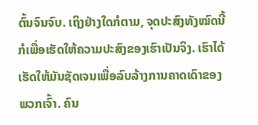ຕົ້ນຈົນຈົບ. ເຖິງຢ່າງໃດກໍຕາມ, ຈຸດປະສົງທັງໝົດນີ້ກໍເພື່ອເຮັດໃຫ້ຄວາມປະສົງຂອງເຮົາເປັນຈິງ. ເຮົາໄດ້ເຮັດໃຫ້ມັນຊັດເຈນເພື່ອລົບລ້າງການຄາດເດົາຂອງພວກເຈົ້າ. ຄົນ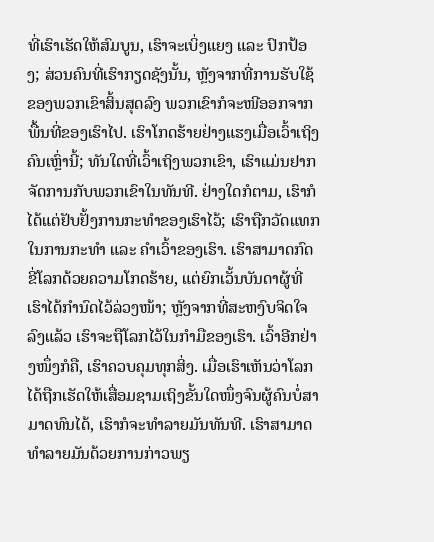ທີ່ເຮົາເຮັດໃຫ້ສົມບູນ, ເຮົາຈະເບິ່ງແຍງ ແລະ ປົກປ້ອງ; ສ່ວນຄົນທີ່ເຮົາກຽດຊັງນັ້ນ, ຫຼັງຈາກທີ່ການຮັບໃຊ້ຂອງພວກເຂົາສິ້ນສຸດລົງ ພວກເຂົາກໍຈະໜີອອກຈາກພື້ນທີ່ຂອງເຮົາໄປ. ເຮົາໂກດຮ້າຍຢ່າງແຮງເມື່ອເວົ້າເຖິງຄົນເຫຼົ່ານີ້; ທັນໃດທີ່ເວົ້າເຖິງພວກເຂົາ, ເຮົາແມ່ນຢາກຈັດການກັບພວກເຂົາໃນທັນທີ. ຢ່າງໃດກໍຕາມ, ເຮົາກໍໄດ້ແຕ່ຢັບຢັ້ງການກະທຳຂອງເຮົາໄວ້; ເຮົາຖືກວັດແທກໃນການກະທຳ ແລະ ຄຳເວົ້າຂອງເຮົາ. ເຮົາສາມາດກົດຂີ່ໂລກດ້ວຍຄວາມໂກດຮ້າຍ, ແຕ່ຍົກເວັ້ນບັນດາຜູ້ທີ່ເຮົາໄດ້ກຳນົດໄວ້ລ່ວງໜ້າ; ຫຼັງຈາກທີ່ສະຫງົບຈິດໃຈລົງແລ້ວ ເຮົາຈະຖືໂລກໄວ້ໃນກໍາມືຂອງເຮົາ. ເວົ້າອີກຢ່າງໜຶ່ງກໍຄື, ເຮົາຄວບຄຸມທຸກສິ່ງ. ເມື່ອເຮົາເຫັນວ່າໂລກໄດ້ຖືກເຮັດໃຫ້ເສື່ອມຊາມເຖິງຂັ້ນໃດໜຶ່ງຈົນຜູ້ຄົນບໍ່ສາມາດທົນໄດ້, ເຮົາກໍຈະທຳລາຍມັນທັນທີ. ເຮົາສາມາດທໍາລາຍມັນດ້ວຍການກ່າວພຽ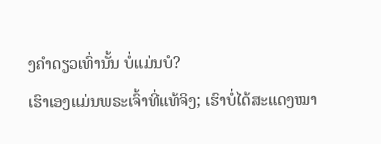ງຄໍາດຽວເທົ່ານັ້ນ ບໍ່ແມ່ນບໍ?
ເຮົາເອງແມ່ນພຣະເຈົ້າທີ່ແທ້ຈິງ; ເຮົາບໍ່ໄດ້ສະແດງໝາ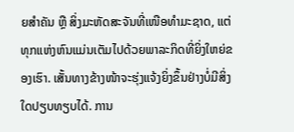ຍສຳຄັນ ຫຼື ສິ່ງມະຫັດສະຈັນທີ່ເໜືອທຳມະຊາດ, ແຕ່ທຸກແຫ່ງຫົນແມ່ນເຕັມໄປດ້ວຍພາລະກິດທີ່ຍິ່ງໃຫຍ່ຂອງເຮົາ. ເສັ້ນທາງຂ້າງໜ້າຈະຮຸ່ງແຈ້ງຍິ່ງຂຶ້ນຢ່າງບໍ່ມີສິ່ງໃດປຽບທຽບໄດ້. ການ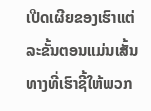ເປີດເຜີຍຂອງເຮົາແຕ່ລະຂັ້ນຕອນແມ່ນເສັ້ນທາງທີ່ເຮົາຊີ້ໃຫ້ພວກ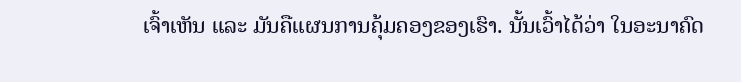ເຈົ້າເຫັນ ແລະ ມັນຄືແຜນການຄຸ້ມຄອງຂອງເຮົາ. ນັ້ນເວົ້າໄດ້ວ່າ ໃນອະນາຄົດ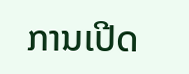ການເປີດ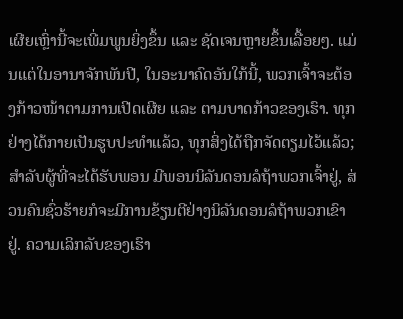ເຜີຍເຫຼົ່ານີ້ຈະເພີ່ມພູນຍິ່ງຂຶ້ນ ແລະ ຊັດເຈນຫຼາຍຂຶ້ນເລື້ອຍໆ. ແມ່ນແຕ່ໃນອານາຈັກພັນປີ, ໃນອະນາຄົດອັນໃກ້ນີ້, ພວກເຈົ້າຈະຕ້ອງກ້າວໜ້າຕາມການເປີດເຜີຍ ແລະ ຕາມບາດກ້າວຂອງເຮົາ. ທຸກຢ່າງໄດ້ກາຍເປັນຮູບປະທໍາແລ້ວ, ທຸກສິ່ງໄດ້ຖືກຈັດຕຽມໄວ້ແລ້ວ; ສໍາລັບຜູ້ທີ່ຈະໄດ້ຮັບພອນ ມີພອນນິລັນດອນລໍຖ້າພວກເຈົ້າຢູ່, ສ່ວນຄົນຊົ່ວຮ້າຍກໍຈະມີການຂ້ຽນຕີຢ່າງນິລັນດອນລໍຖ້າພວກເຂົາຢູ່. ຄວາມເລິກລັບຂອງເຮົາ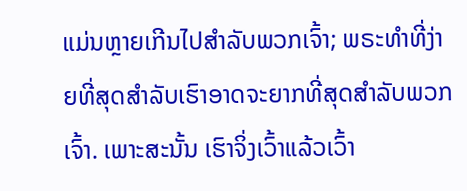ແມ່ນຫຼາຍເກີນໄປສໍາລັບພວກເຈົ້າ; ພຣະທຳທີ່ງ່າຍທີ່ສຸດສຳລັບເຮົາອາດຈະຍາກທີ່ສຸດສຳລັບພວກເຈົ້າ. ເພາະສະນັ້ນ ເຮົາຈິ່ງເວົ້າແລ້ວເວົ້າ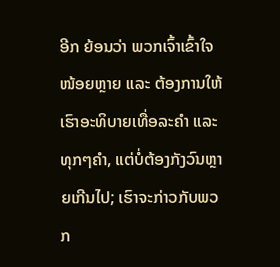ອີກ ຍ້ອນວ່າ ພວກເຈົ້າເຂົ້າໃຈໜ້ອຍຫຼາຍ ແລະ ຕ້ອງການໃຫ້ເຮົາອະທິບາຍເທື່ອລະຄຳ ແລະ ທຸກໆຄໍາ, ແຕ່ບໍ່ຕ້ອງກັງວົນຫຼາຍເກີນໄປ; ເຮົາຈະກ່າວກັບພວກ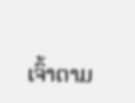ເຈົ້າຕາມ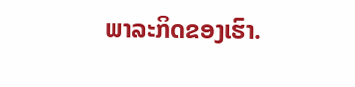ພາລະກິດຂອງເຮົາ.